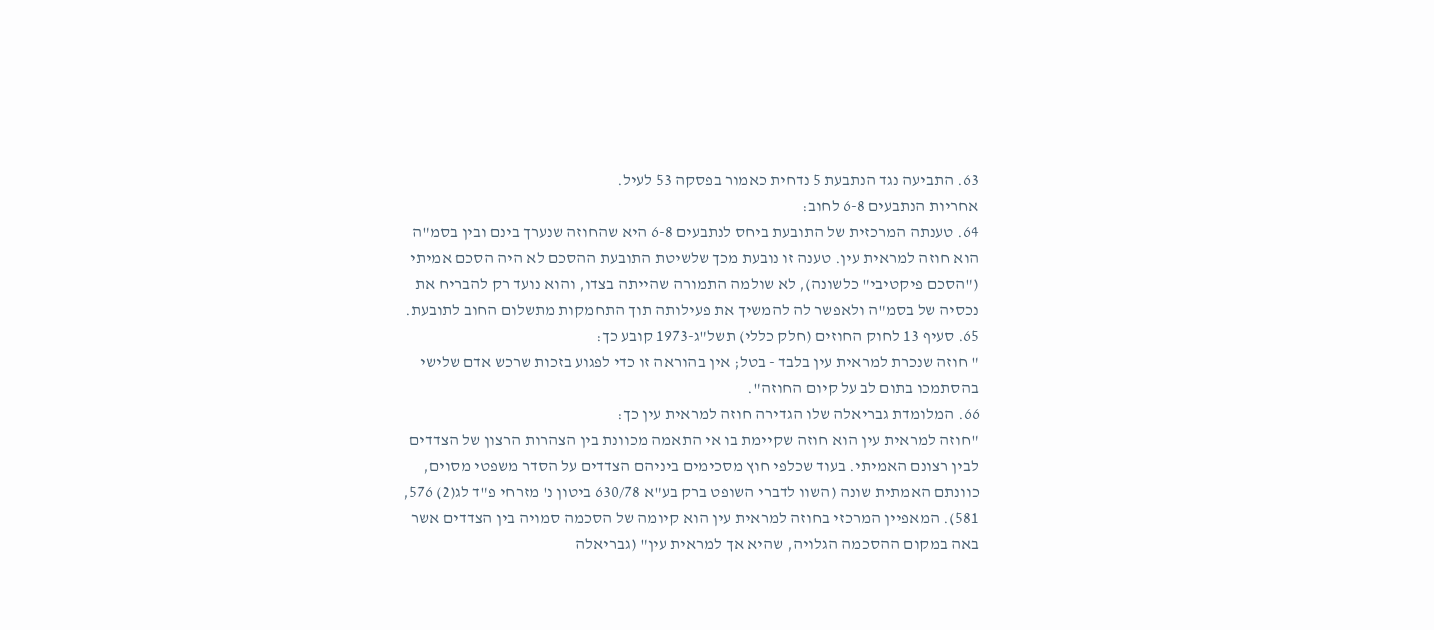63. התביעה נגד הנתבעת 5 נדחית כאמור בפסקה 53 לעיל.
אחריות הנתבעים 6-8 לחוב:
64. טענתה המרכזית של התובעת ביחס לנתבעים 6-8 היא שהחוזה שנערך בינם ובין בסמ"ה הוא חוזה למראית עין. טענה זו נובעת מכך שלשיטת התובעת ההסכם לא היה הסכם אמיתי ("הסכם פיקטיבי" כלשונה), לא שולמה התמורה שהייתה בצדו, והוא נועד רק להבריח את נכסיה של בסמ"ה ולאפשר לה להמשיך את פעילותה תוך התחמקות מתשלום החוב לתובעת.
65. סעיף 13 לחוק החוזים (חלק כללי) תשל"ג-1973 קובע כך:
" חוזה שנכרת למראית עין בלבד - בטל; אין בהוראה זו כדי לפגוע בזכות שרכש אדם שלישי בהסתמכו בתום לב על קיום החוזה".
66. המלומדת גבריאלה שלו הגדירה חוזה למראית עין כך:
"חוזה למראית עין הוא חוזה שקיימת בו אי התאמה מכוונת בין הצהרות הרצון של הצדדים לבין רצונם האמיתי. בעוד שכלפי חוץ מסכימים ביניהם הצדדים על הסדר משפטי מסוים, כוונתם האמתית שונה (השוו לדברי השופט ברק בע"א 630/78 ביטון נ' מזרחי פ"ד לג(2) 576, 581). המאפיין המרכזי בחוזה למראית עין הוא קיומה של הסכמה סמויה בין הצדדים אשר באה במקום ההסכמה הגלויה, שהיא אך למראית עין" (גבריאלה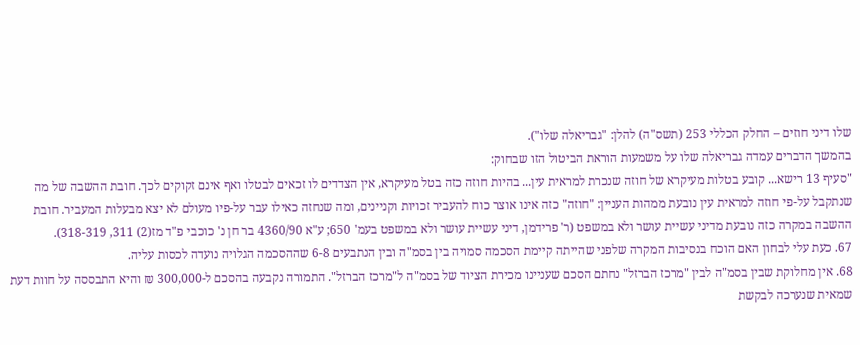שלו דיני חוזים – החלק הכללי 253 (תשס"ה) להלן: "גבריאלה שלו").
בהמשך הדברים עמדה גבריאלה שלו על משמעות הוראת הביטול הזו שבחוק:
"סעיף 13 רישא... קובע בטלות מעיקרא של חוזה שנכרת למראית עין... בהיות חוזה כזה בטל מעיקרא, אין הצדדים לו זכאים לבטלו ואף אינם זקוקים לכך. חובת ההשבה של מה שנתקבל על-פי חוזה למראית עין נובעת ממהות העניין: "חוזה" כזה אינו אוצר כוח להעביר זכויות וקניינים, ומה שנחזה כאילו עבר על-פיו מעולם לא יצא מבעלות המעביר. חובת ההשבה במקרה כזה נובעת מדיני עשיית עושר ולא במשפט (ר' פרידמן, דיני עשיית עושר ולא במשפט בעמ' 650; ע"א 4360/90 בר חן נ' כוכבי פ"ד מז(2) 311, 318-319).
67. כעת עלי לבחון האם הוכח בנסיבות המקרה שלפני שהייתה קיימת הסכמה סמויה בין בסמ"ה ובין הנתבעים 6-8 שההסכמה הגלויה נועדה לכסות עליה.
68. אין מחלוקת שבין בסמ"ה לבין "מרכז הברזל" נחתם הסכם שעניינו מכירת הציוד של בסמ"ה ל"מרכז הברזל". התמורה נקבעה בהסכם ל-300,000 ₪ והיא התבססה על חוות דעת שמאית שנערכה לבקשת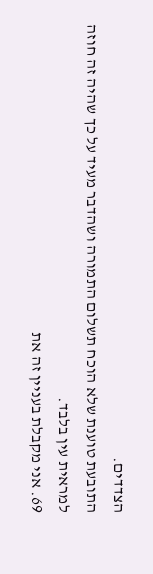הצדדים.
התובעת טוענת שלא הוכח תשלום התמורה ושהדבר מעיד על כך שהיה זה חוזה למראית עין בלבד.
69. אני מקבלת בעניין זה את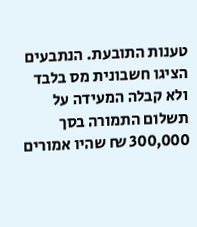טענות התובעת. הנתבעים הציגו חשבונית מס בלבד ולא קבלה המעידה על תשלום התמורה בסך 300,000 ₪ שהיו אמורים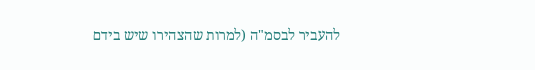להעביר לבסמ"ה (למרות שהצהירו שיש בידם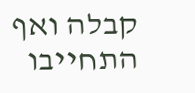קבלה ואף התחייבו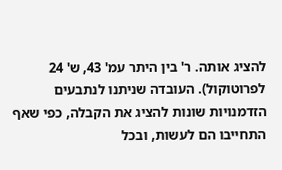להציג אותה. ר' בין היתר עמ' 43, ש' 24 לפרוטוקול). העובדה שניתנו לנתבעים הזדמנויות שונות להציג את הקבלה, כפי שאף התחייבו הם לעשות, ובכל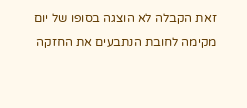זאת הקבלה לא הוצגה בסופו של יום מקימה לחובת הנתבעים את החזקה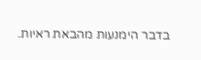בדבר הימנעות מהבאת ראיות.